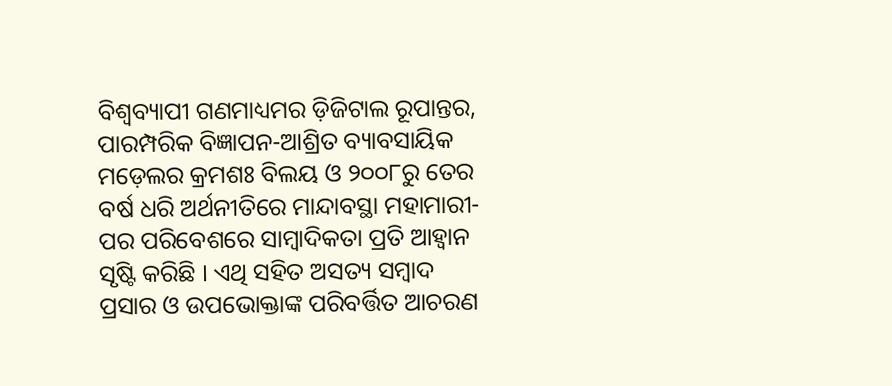ବିଶ୍ୱବ୍ୟାପୀ ଗଣମାଧ୍ୟମର ଡ଼ିଜିଟାଲ ରୂପାନ୍ତର, ପାରମ୍ପରିକ ବିଜ୍ଞାପନ-ଆଶ୍ରିତ ବ୍ୟାବସାୟିକ ମଡ଼େଲର କ୍ରମଶଃ ବିଲୟ ଓ ୨୦୦୮ରୁ ତେର ବର୍ଷ ଧରି ଅର୍ଥନୀତିରେ ମାନ୍ଦାବସ୍ଥା ମହାମାରୀ-ପର ପରିବେଶରେ ସାମ୍ୱାଦିକତା ପ୍ରତି ଆହ୍ୱାନ ସୃଷ୍ଟି କରିଛି । ଏଥି ସହିତ ଅସତ୍ୟ ସମ୍ୱାଦ ପ୍ରସାର ଓ ଉପଭୋକ୍ତାଙ୍କ ପରିବର୍ତ୍ତିତ ଆଚରଣ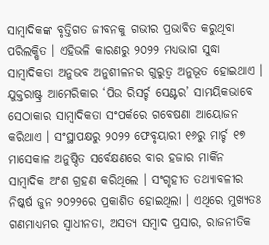ସାମ୍ୱାଦିକଙ୍କ ବୃତ୍ତିଗତ ଜୀବନକୁ ଗଭୀର ପ୍ରଭାବିତ କରୁଥିବା ପରିଲକ୍ଷିତ । ଏହିଭଳି କାରଣରୁ ୨୦୨୨ ମଧ୍ୟଭାଗ ସୁଦ୍ଧା ସାମ୍ୱାଦିକତା ଅନୁଭବ ଅନୁଶୀଳନର ଗୁରୁତ୍ୱ ଅନୁଭୂତ ହୋଇଥାଏ ।
ଯୁକ୍ତରାଷ୍ଟ୍ର ଆମେରିକାର ‘ପିଉ ରିସର୍ଚ୍ଚ ସେଣ୍ଟର’ ସାମୟିକଭାବେ ସେଠାକାର ସାମ୍ୱାଦିକତା ସଂପର୍କରେ ଗବେଷଣା ଆୟୋଜନ କରିଥାଏ । ସଂସ୍ଥାପକ୍ଷରୁ ୨୦୨୨ ଫେବୃୟାରୀ ୧୬ରୁ ମାର୍ଚ୍ଚ ୧୭ ମାସେକାଳ ଅନୁଷ୍ଠିତ ସର୍ବେକ୍ଷଣରେ ବାର ହଜାର ମାର୍କିନ ସାମ୍ୱାଦିକ ଅଂଶ ଗ୍ରହଣ କରିଥିଲେ । ସଂଗୃହୀତ ତଥ୍ୟାବଳୀର ନିଷ୍କର୍ଷ ଜୁନ ୨୦୨୨ରେ ପ୍ରକାଶିତ ହୋଇଥିଲା । ଏଥିରେ ମୁଖ୍ୟତଃ ଗଣମାଧ୍ୟମର ସ୍ୱାଧୀନତା, ଅସତ୍ୟ ସମ୍ୱାଦ ପ୍ରସାର, ରାଜନୀତିକ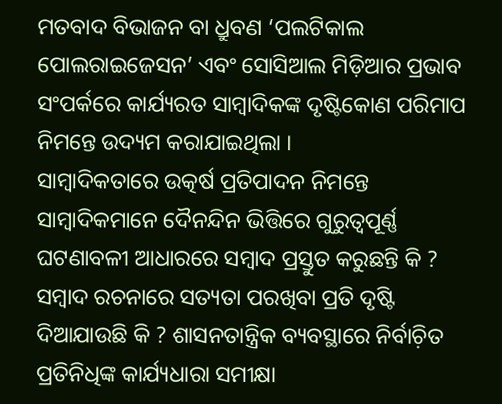ମତବାଦ ବିଭାଜନ ବା ଧ୍ରୁବଣ ‘ପଲଟିକାଲ ପୋଲରାଇଜେସନ’ ଏବଂ ସୋସିଆଲ ମିଡ଼ିଆର ପ୍ରଭାବ ସଂପର୍କରେ କାର୍ଯ୍ୟରତ ସାମ୍ୱାଦିକଙ୍କ ଦୃଷ୍ଟିକୋଣ ପରିମାପ ନିମନ୍ତେ ଉଦ୍ୟମ କରାଯାଇଥିଲା ।
ସାମ୍ୱାଦିକତାରେ ଉତ୍କର୍ଷ ପ୍ରତିପାଦନ ନିମନ୍ତେ ସାମ୍ୱାଦିକମାନେ ଦୈନନ୍ଦିନ ଭିତ୍ତିରେ ଗୁରୁତ୍ୱପୂର୍ଣ୍ଣ ଘଟଣାବଳୀ ଆଧାରରେ ସମ୍ୱାଦ ପ୍ରସ୍ତୁତ କରୁଛନ୍ତି କି ? ସମ୍ୱାଦ ରଚନାରେ ସତ୍ୟତା ପରଖିବା ପ୍ରତି ଦୃଷ୍ଟି ଦିଆଯାଉଛି କି ? ଶାସନତାନ୍ତ୍ରିକ ବ୍ୟବସ୍ଥାରେ ନିର୍ବାଚ଼ିତ ପ୍ରତିନିଧିଙ୍କ କାର୍ଯ୍ୟଧାରା ସମୀକ୍ଷା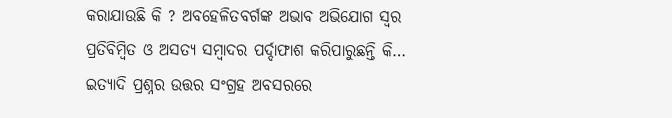କରାଯାଉଛି କି ? ଅବହେଳିତବର୍ଗଙ୍କ ଅଭାବ ଅଭିଯୋଗ ସ୍ୱର ପ୍ରତିବିମ୍ୱିତ ଓ ଅସତ୍ୟ ସମ୍ୱାଦର ପର୍ଦ୍ଦାଫାଶ କରିପାରୁଛନ୍ତି କି… ଇତ୍ୟାଦି ପ୍ରଶ୍ନର ଉତ୍ତର ସଂଗ୍ରହ ଅବସରରେ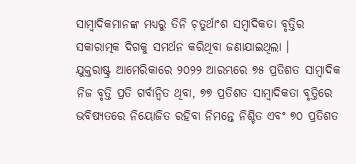ସାମ୍ୱାଦିକମାନଙ୍କ ମଧ୍ୟରୁ ତିନି ଚ଼ତୁର୍ଥାଂଶ ସମ୍ୱାଦିକତା ବୃତ୍ତିର ସକାରାତ୍ମକ ଦିଗକୁ ସମର୍ଥନ କରିଥିବା ଜଣାଯାଇଥିଲା ।
ଯୁକ୍ତରାଷ୍ଟ୍ର ଆମେରିକାରେ ୨୦୨୨ ଆରମ୍ଭରେ ୭୫ ପ୍ରତିଶତ ସାମ୍ୱାଦିକ ନିଜ ବୃତ୍ତି ପ୍ରତି ଗର୍ବାନ୍ୱିତ ଥିବା, ୭୭ ପ୍ରତିଶତ ସାମ୍ୱାଦିକତା ବୃତ୍ତିରେ ଭବିଷ୍ୟତରେ ନିୟୋଜିତ ରହିବା ନିମନ୍ତେ ନିଶ୍ଚିତ ଏବଂ ୭୦ ପ୍ରତିଶତ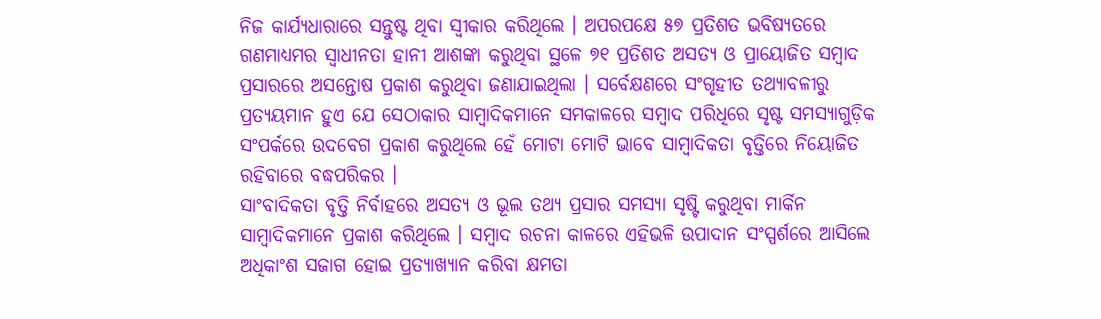ନିଜ କାର୍ଯ୍ୟଧାରାରେ ସନ୍ତୁଷ୍ଟ ଥିବା ସ୍ୱୀକାର କରିଥିଲେ । ଅପରପକ୍ଷେ ୫୭ ପ୍ରତିଶତ ଭବିଷ୍ୟତରେ ଗଣମାଧ୍ୟମର ସ୍ୱାଧୀନତା ହାନୀ ଆଶଙ୍କା କରୁଥିବା ସ୍ଥଳେ ୭୧ ପ୍ରତିଶତ ଅସତ୍ୟ ଓ ପ୍ରାୟୋଜିତ ସମ୍ୱାଦ ପ୍ରସାରରେ ଅସନ୍ତୋଷ ପ୍ରକାଶ କରୁଥିବା ଜଣାଯାଇଥିଲା । ସର୍ବେକ୍ଷଣରେ ସଂଗୃହୀତ ତଥ୍ୟାବଳୀରୁ ପ୍ରତ୍ୟୟମାନ ହୁଏ ଯେ ସେଠାକାର ସାମ୍ୱାଦିକମାନେ ସମକାଳରେ ସମ୍ୱାଦ ପରିଧିରେ ସୃଷ୍ଟ ସମସ୍ୟାଗୁଡ଼ିକ ସଂପର୍କରେ ଉଦବେଗ ପ୍ରକାଶ କରୁଥିଲେ ହେଁ ମୋଟା ମୋଟି ଭାବେ ସାମ୍ୱାଦିକତା ବୃତ୍ତିରେ ନିୟୋଜିତ ରହିବାରେ ବଦ୍ଧପରିକର ।
ସାଂବାଦିକତା ବୃତ୍ତି ନିର୍ବାହରେ ଅସତ୍ୟ ଓ ଭୂଲ ତଥ୍ୟ ପ୍ରସାର ସମସ୍ୟା ସୃଷ୍ଟି କରୁଥିବା ମାର୍କିନ ସାମ୍ୱାଦିକମାନେ ପ୍ରକାଶ କରିଥିଲେ । ସମ୍ୱାଦ ରଚନା କାଳରେ ଏହିଭଳି ଉପାଦାନ ସଂସ୍ପର୍ଶରେ ଆସିଲେ ଅଧିକାଂଶ ସଜାଗ ହୋଇ ପ୍ରତ୍ୟାଖ୍ୟାନ କରିବା କ୍ଷମତା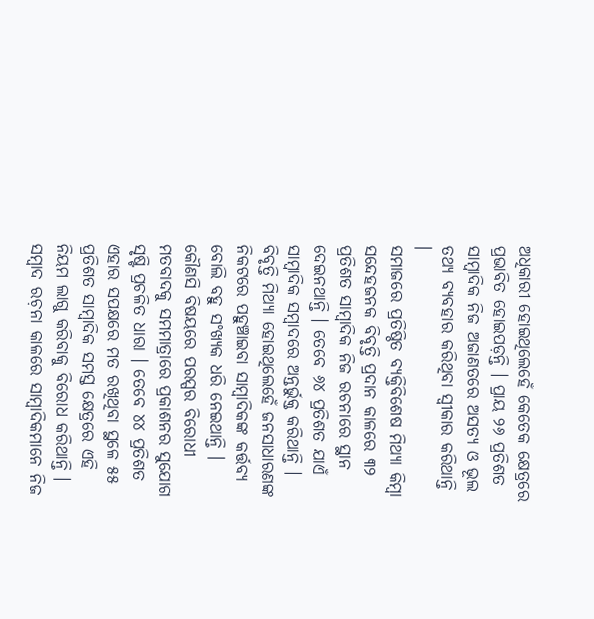ଅଧିକାରୀ ହୋଇଥିଲେହେଁ କେତେକ କ୍ଷେତ୍ରରେ ପ୍ରଭାବିତ ହୋଇପଡ଼ନ୍ତି । ପ୍ରାୟ ୨୬ ପ୍ରତିଶତ ସାମ୍ୱାଦିକ ନିଜ ଅଜାଣତରେ ଅସତ୍ୟ ଓ ଭୂଲ ତଥ୍ୟ ବ୍ୟବହାର କରିଥିବା ସ୍ୱୀକାର କରିଥାନ୍ତି ।
ସମାଜରେ ପ୍ରତିଷ୍ଠିତ ବ୍ୟକ୍ତିବିଶେଷ ମିଥ୍ୟା କିମ୍ୱା ସନ୍ଦେହଜନକ ବିବୃତ୍ତି ପ୍ରଦାନ କାଳରେ ୩୨ ପ୍ରତିଶତ ସାମ୍ୱାଦିକ ନିଜ ରଚନାରେ ସ୍ଥାନ ଦେଇନଥାନ୍ତି । ତେବେ ୬୪ ପ୍ରତିଶତ ଯାଏଁ ସାମ୍ୱାଦିକ ସମ୍ୱାଦରେ ଅନ୍ତର୍ଭୁକ୍ତ କରିଥାନ୍ତି । ବିବୃତ୍ତି ମିଥ୍ୟା ହୋଇଥିଲେହେଁ ଜନସାଧାରଣଙ୍କ ନିକଟରେ ପହୁଞ୍ଚାଇବା ସାମ୍ୱାଦିକଙ୍କ କର୍ତ୍ତବ୍ୟ ବୋଲି ବହୁ ସଂଖ୍ୟକ ଧରି ନେଇଥାନ୍ତି ।
କୌଣସି ବିଷୟରେ ପରସ୍ପର ବିରୋଧୀ ମତବାଦକୁ ସମମାତ୍ରାରେ ପ୍ରକାଶନର ସୁଯୋଗ ସୃଷ୍ଟି ପ୍ରଚଳିତ ଧାରା । ତେବେ ୪୪ ପ୍ରତିଶତ ଏହାର ସପକ୍ଷରେ ମତ ରଖିଥିବା ସ୍ଥଳେ ୫୫ ପ୍ରତିଶତ ସାମ୍ୱାଦିକ ସମସ୍ତ କ୍ଷେତ୍ରରେ ଏହି ନିୟମ ଲାଗୁ କରିବାକୁ ବିରୋଧ କରିଥାନ୍ତି ।
ସମ୍ୱାଦ ରଚ଼ନା କାଳରେ ସାମ୍ୱାଦିକମାନେ ନିଜ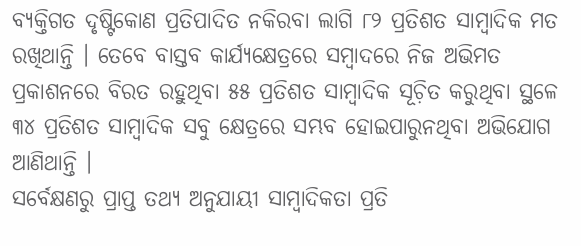ବ୍ୟକ୍ତିଗତ ଦୃଷ୍ଟିକୋଣ ପ୍ରତିପାଦିତ ନକିରବା ଲାଗି ୮୨ ପ୍ରତିଶତ ସାମ୍ୱାଦିକ ମତ ରଖିଥାନ୍ତି । ତେବେ ବାସ୍ତବ କାର୍ଯ୍ୟକ୍ଷେତ୍ରରେ ସମ୍ୱାଦରେ ନିଜ ଅଭିମତ ପ୍ରକାଶନରେ ବିରତ ରହୁଥିବା ୫୫ ପ୍ରତିଶତ ସାମ୍ୱାଦିକ ସୂଚ଼ିତ କରୁଥିବା ସ୍ଥଳେ ୩୪ ପ୍ରତିଶତ ସାମ୍ୱାଦିକ ସବୁ କ୍ଷେତ୍ରରେ ସମ୍ଭବ ହୋଇପାରୁନଥିବା ଅଭିଯୋଗ ଆଣିଥାନ୍ତି ।
ସର୍ବେକ୍ଷଣରୁ ପ୍ରାପ୍ତ ତଥ୍ୟ ଅନୁଯାୟୀ ସାମ୍ୱାଦିକତା ପ୍ରତି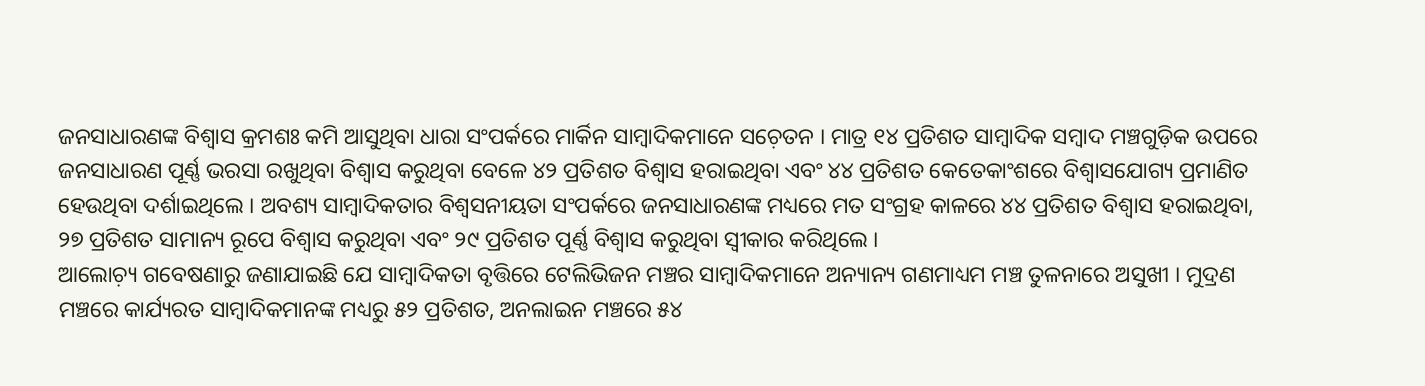ଜନସାଧାରଣଙ୍କ ବିଶ୍ୱାସ କ୍ରମଶଃ କମି ଆସୁଥିବା ଧାରା ସଂପର୍କରେ ମାର୍କିନ ସାମ୍ୱାଦିକମାନେ ସଚ଼େତନ । ମାତ୍ର ୧୪ ପ୍ରତିଶତ ସାମ୍ୱାଦିକ ସମ୍ୱାଦ ମଞ୍ଚଗୁଡ଼ିକ ଉପରେ ଜନସାଧାରଣ ପୂର୍ଣ୍ଣ ଭରସା ରଖୁଥିବା ବିଶ୍ୱାସ କରୁଥିବା ବେଳେ ୪୨ ପ୍ରତିଶତ ବିଶ୍ୱାସ ହରାଇଥିବା ଏବଂ ୪୪ ପ୍ରତିଶତ କେତେକାଂଶରେ ବିଶ୍ୱାସଯୋଗ୍ୟ ପ୍ରମାଣିତ ହେଉଥିବା ଦର୍ଶାଇଥିଲେ । ଅବଶ୍ୟ ସାମ୍ୱାଦିକତାର ବିଶ୍ୱସନୀୟତା ସଂପର୍କରେ ଜନସାଧାରଣଙ୍କ ମଧ୍ୟରେ ମତ ସଂଗ୍ରହ କାଳରେ ୪୪ ପ୍ରତିଶତ ବିଶ୍ୱାସ ହରାଇଥିବା, ୨୭ ପ୍ରତିଶତ ସାମାନ୍ୟ ରୂପେ ବିଶ୍ୱାସ କରୁଥିବା ଏବଂ ୨୯ ପ୍ରତିଶତ ପୂର୍ଣ୍ଣ ବିଶ୍ୱାସ କରୁଥିବା ସ୍ୱୀକାର କରିଥିଲେ ।
ଆଲୋଚ଼୍ୟ ଗବେଷଣାରୁ ଜଣାଯାଇଛି ଯେ ସାମ୍ୱାଦିକତା ବୃତ୍ତିରେ ଟେଲିଭିଜନ ମଞ୍ଚର ସାମ୍ୱାଦିକମାନେ ଅନ୍ୟାନ୍ୟ ଗଣମାଧ୍ୟମ ମଞ୍ଚ ତୁଳନାରେ ଅସୁଖୀ । ମୁଦ୍ରଣ ମଞ୍ଚରେ କାର୍ଯ୍ୟରତ ସାମ୍ୱାଦିକମାନଙ୍କ ମଧ୍ୟରୁ ୫୨ ପ୍ରତିଶତ, ଅନଲାଇନ ମଞ୍ଚରେ ୫୪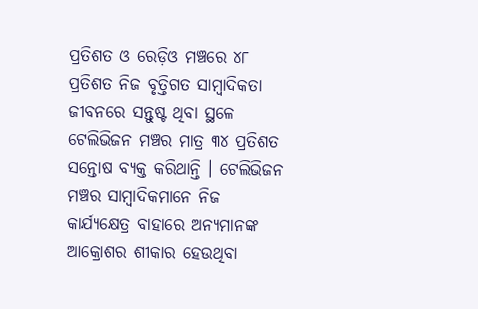ପ୍ରତିଶତ ଓ ରେଡ଼ିଓ ମଞ୍ଚରେ ୪୮ ପ୍ରତିଶତ ନିଜ ବୃତ୍ତିଗତ ସାମ୍ୱାଦିକତା ଜୀବନରେ ସନ୍ତୁଷ୍ଟ ଥିବା ସ୍ଥଳେ ଟେଲିଭିଜନ ମଞ୍ଚର ମାତ୍ର ୩୪ ପ୍ରତିଶତ ସନ୍ତୋଷ ବ୍ୟକ୍ତ କରିଥାନ୍ତି । ଟେଲିଭିଜନ ମଞ୍ଚର ସାମ୍ୱାଦିକମାନେ ନିଜ କାର୍ଯ୍ୟକ୍ଷେତ୍ର ବାହାରେ ଅନ୍ୟମାନଙ୍କ ଆକ୍ରୋଶର ଶୀକାର ହେଉଥିବା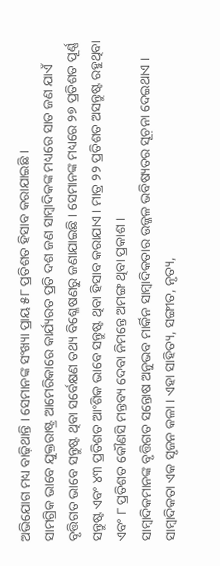ଅଭିଯୋଗ ମଧ୍ୟ ବାଢ଼ିଥାନ୍ତି । ସେମାନଙ୍କ ସଂଖ୍ୟା ପ୍ରାୟ ୫୮ ପ୍ରତିଶତ ହିସାବ କରାଯାଇଛି ।
ସାମଗ୍ରିକ ଭାବେ ଯୁକ୍ତରାଷ୍ଟ୍ର ଆମେରିକାରେ କାର୍ଯ୍ୟରତ ପ୍ରତି ଦଶ ଜଣ ସାମ୍ୱାଦିକଙ୍କ ମଧ୍ୟରେ ସାତ ଜଣ ଯାଏଁ ବୃତ୍ତିଗତ ଭାବେ ସନ୍ତୁଷ୍ଟ ଥିବା ସର୍ବେକ୍ଷଣ ତଥ୍ୟ ବିଶ୍ଳେଷଣରୁ ଜଣାଯାଇଛି । ସେମାନଙ୍କ ମଧ୍ୟରେ ୨୭ ପ୍ରତିଶତ ପୂର୍ଣ୍ଣ ସନ୍ତୁଷ୍ଟ ଏବଂ ୪୩ ପ୍ରତିଶତ ଆଂଶିକ ଭାବେ ସନ୍ତୁଷ୍ଟ ଥିବା ହିସାବ କରାଯାଏ । ମାତ୍ର ୨୨ ପ୍ରତିଶତ ଅସନ୍ତୁଷ୍ଟ ରହୁଥିବା ଏବଂ ୮ ପ୍ରତିଶତ କୌଣସି ମନ୍ତବ୍ୟ ଦେବା ନିମନ୍ତେ ଅମଙ୍ଗ ଥିବା ପ୍ରକାଶ ।
ସାମ୍ୱାଦିକମାନଙ୍କ ବୃତ୍ତିଗତ ସନ୍ତୋଷ ଅନୁଭବ ମାର୍କିନ ସାମ୍ୱାଦିକତାର ଉଜ୍ଜଳ ଭବିଷ୍ୟତର ସୂଚ଼ନା ଦେଇଥାଏ । ସାମ୍ୱାଦିକତା ଏକ ସୃଜନ କଳା । ଏହା ସାହିତ୍ୟ, ସଙ୍ଗୀତ, ନୃତ୍ୟ,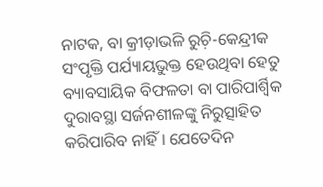ନାଟକ, ବା କ୍ରୀଡ଼ାଭଳି ରୁଚ଼ି-କେନ୍ଦ୍ରୀକ ସଂପୃକ୍ତି ପର୍ଯ୍ୟାୟଭୁକ୍ତ ହେଉଥିବା ହେତୁ ବ୍ୟାବସାୟିକ ବିଫଳତା ବା ପାରିପାର୍ଶ୍ୱିକ ଦୁରାବସ୍ଥା ସର୍ଜନଶୀଳଙ୍କୁ ନିରୁତ୍ସାହିତ କରିପାରିବ ନାହିଁ । ଯେତେଦିନ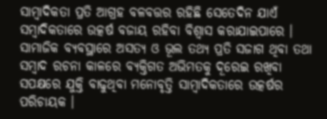ସାମ୍ୱାଦିକତା ପ୍ରତି ଆଗ୍ରହ ବଳବତ୍ତର ରହିଛି ସେତେଦିନ ଯାଏଁ ସମ୍ୱାଦିକତାରେ ଉତ୍କର୍ଷ ବଜାୟ ରହିବା ବିଶ୍ୱାସ କରାଯାଇପାରେ ।
ସାମାଜିକ ବ୍ୟବସ୍ଥାରେ ଅସତ୍ୟ ଓ ଭୂଲ ତଥ୍ୟ ପ୍ରତି ସଜାଗ ଥିବା ତଥା ସମ୍ୱାଦ ରଚନା କାଳରେ ବ୍ୟକ୍ତିଗତ ଅଭିମତକୁ ଦୂରେଇ ରଖିବା ସପକ୍ଷରେ ଯୁକ୍ତି ବାଢୁଥିବା ମନୋବୃତ୍ତି ସାମ୍ୱାଦିକତାରେ ଉତ୍କର୍ଷର ପରିଚାୟକ ।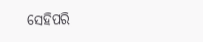ସେହିପରି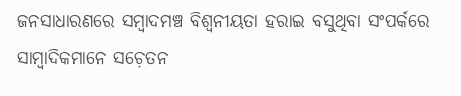ଜନସାଧାରଣରେ ସମ୍ୱାଦମଞ୍ଚ ବିଶ୍ୱନୀୟତା ହରାଇ ବସୁଥିବା ସଂପର୍କରେ ସାମ୍ୱାଦିକମାନେ ସଚ଼େତନ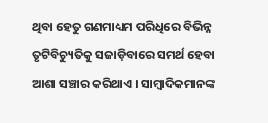ଥିବା ହେତୁ ଗଣମାଧ୍ୟମ ପରିଧିରେ ବିଭିନ୍ନ ତୃଟିବିଚ୍ୟୁତିକୁ ସଜାଡ଼ିବାରେ ସମର୍ଥ ହେବା ଆଶା ସଞ୍ଚାର କରିଥାଏ । ସାମ୍ୱାଦିକମାନଙ୍କ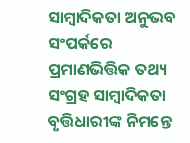ସାମ୍ୱାଦିକତା ଅନୁଭବ ସଂପର୍କରେ ପ୍ରମାଣଭିତ୍ତିକ ତଥ୍ୟ ସଂଗ୍ରହ ସାମ୍ୱାଦିକତା ବୃତ୍ତିଧାରୀଙ୍କ ନିମନ୍ତେ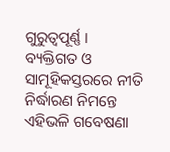ଗୁରୁତ୍ୱପୂର୍ଣ୍ଣ । ବ୍ୟକ୍ତିଗତ ଓ ସାମୂହିକସ୍ତରରେ ନୀତି ନିର୍ଦ୍ଧାରଣ ନିମନ୍ତେ ଏହିଭଳି ଗବେଷଣା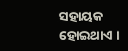ସହାୟକ ହୋଇଥାଏ ।